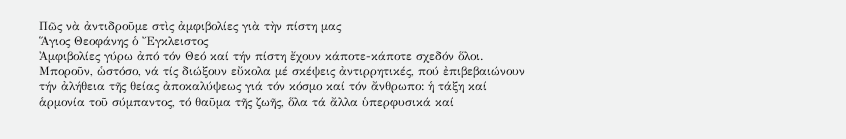Πῶς νὰ ἀντιδροῦμε στὶς ἀμφιβολίες γιὰ τὴν πίστη μας
Ἅγιος Θεοφάνης ὁ Ἔγκλειστος
Ἀμφιβολίες γύρω ἀπό τόν Θεό καί τήν πίστη ἔχουν κάποτε-κάποτε σχεδόν ὅλοι. Μποροῦν, ὡστόσο, νά τίς διώξουν εὔκολα μέ σκέψεις ἀντιρρητικές, πού ἐπιβεβαιώνουν τήν ἀλήθεια τῆς θείας ἀποκαλύψεως γιά τόν κόσμο καί τόν ἄνθρωπο: ἡ τάξη καί ἁρμονία τοῦ σύμπαντος, τό θαῦμα τῆς ζωῆς, ὅλα τά ἄλλα ὑπερφυσικά καί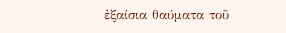ἐξαίσια θαύματα τοῦ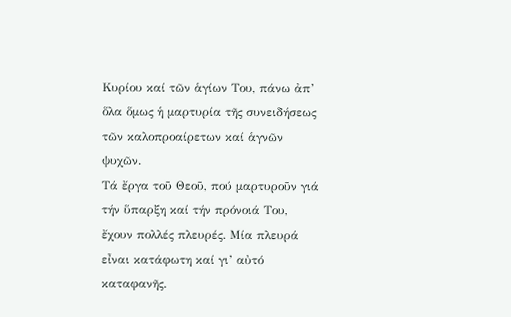Κυρίου καί τῶν ἁγίων Του, πάνω ἀπ’ ὅλα ὅμως ἡ μαρτυρία τῆς συνειδήσεως τῶν καλοπροαίρετων καί ἁγνῶν ψυχῶν.
Τά ἔργα τοῦ Θεοῦ, πού μαρτυροῦν γιά τήν ὕπαρξη καί τήν πρόνοιά Του, ἔχουν πολλές πλευρές. Μία πλευρά εἶναι κατάφωτη καί γι’ αὐτό καταφανῆς.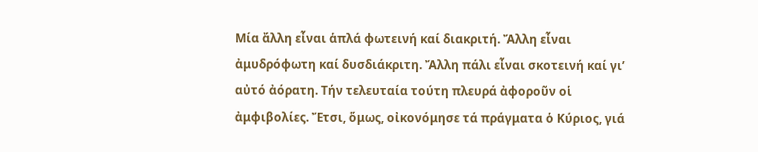Μία ἄλλη εἶναι ἁπλά φωτεινή καί διακριτή. Ἄλλη εἶναι ἀμυδρόφωτη καί δυσδιάκριτη. Ἄλλη πάλι εἶναι σκοτεινή καί γι’ αὐτό ἀόρατη. Τήν τελευταία τούτη πλευρά ἀφοροῦν οἱ ἀμφιβολίες. Ἔτσι, ὅμως, οἰκονόμησε τά πράγματα ὁ Κύριος, γιά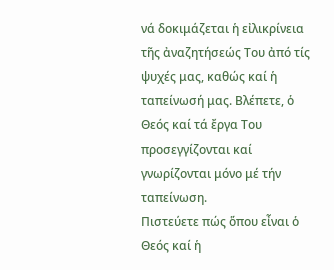νά δοκιμάζεται ἡ εἰλικρίνεια τῆς ἀναζητήσεώς Του ἀπό τίς ψυχές μας, καθώς καί ἡ ταπείνωσή μας. Βλέπετε, ὁ Θεός καί τά ἔργα Του προσεγγίζονται καί γνωρίζονται μόνο μέ τήν ταπείνωση.
Πιστεύετε πώς ὅπου εἶναι ὁ Θεός καί ἡ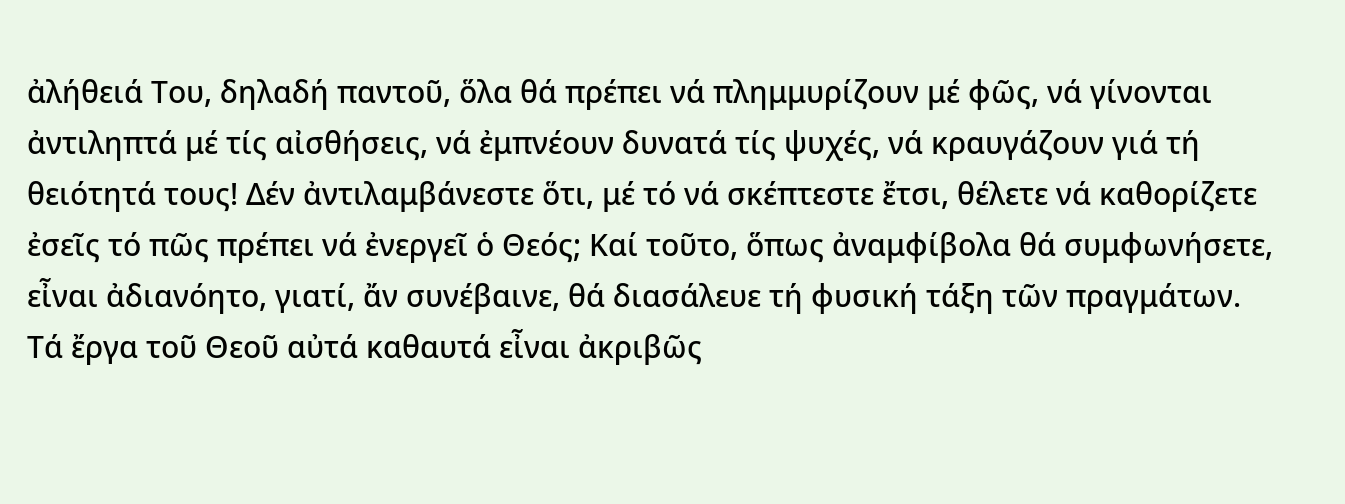ἀλήθειά Του, δηλαδή παντοῦ, ὅλα θά πρέπει νά πλημμυρίζουν μέ φῶς, νά γίνονται ἀντιληπτά μέ τίς αἰσθήσεις, νά ἐμπνέουν δυνατά τίς ψυχές, νά κραυγάζουν γιά τή θειότητά τους! Δέν ἀντιλαμβάνεστε ὅτι, μέ τό νά σκέπτεστε ἔτσι, θέλετε νά καθορίζετε ἐσεῖς τό πῶς πρέπει νά ἐνεργεῖ ὁ Θεός; Καί τοῦτο, ὅπως ἀναμφίβολα θά συμφωνήσετε, εἶναι ἀδιανόητο, γιατί, ἄν συνέβαινε, θά διασάλευε τή φυσική τάξη τῶν πραγμάτων.
Τά ἔργα τοῦ Θεοῦ αὐτά καθαυτά εἶναι ἀκριβῶς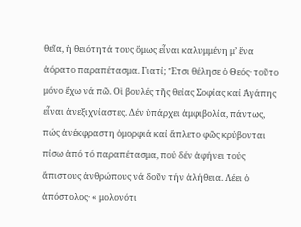θεῖα, ἡ θειότητά τους ὅμως εἶναι καλυμμένη μ’ ἕνα ἀόρατο παραπέτασμα. Γιατί; Ἔτσι θέλησε ὁ Θεός· τοῦτο μόνο ἔχω νά πῶ. Οἱ βουλές τῆς θείας Σοφίας καί Ἀγάπης εἶναι ἀνεξιχνίαστες. Δέν ὑπάρχει ἀμφιβολία, πάντως, πώς ἀνέκφραστη ὀμορφιά καί ἄπλετο φῶς κρύβονται πίσω ἀπό τό παραπέτασμα, πού δέν ἀφήνει τούς ἄπιστους ἀνθρώπους νά δοῦν τήν ἀλήθεια. Λέει ὁ ἀπόστολος· « μολονότι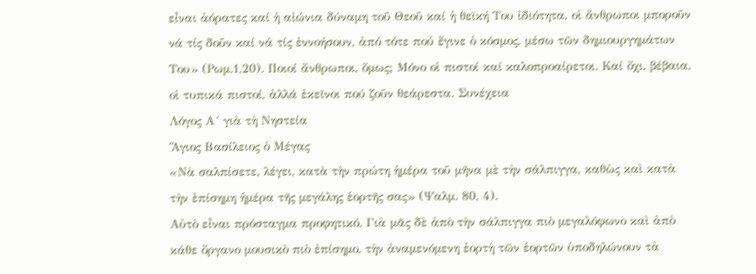εἶναι ἀόρατες καί ἡ αἰώνια δύναμη τοῦ Θεοῦ καί ἡ θεϊκή Του ἰδιότητα, οἱ ἄνθρωποι μποροῦν νά τίς δοῦν καί νά τίς ἐννοήσουν, ἀπό τότε πού ἔγινε ὁ κόσμος, μέσω τῶν δημιουργημάτων Του» (Ρωμ.1,20). Ποιοί ἄνθρωποι, ὅμως; Μόνο οἱ πιστοί καί καλοπροαίρετοι. Καί ὄχι, βέβαια, οἱ τυπικά πιστοί, ἀλλά ἐκεῖνοι πού ζοῦν θεάρεστα. Συνέχεια
Λόγος Α´ γιὰ τὴ Νηστεία
Ἅγιος Βασίλειος ὁ Μέγας
«Νὰ σαλπίσετε, λέγει, κατὰ τὴν πρώτη ἡμέρα τοῦ μῆνα μὲ τὴν σάλπιγγα, καθὼς καὶ κατὰ τὴν ἐπίσημη ἡμέρα τῆς μεγάλης ἑορτῆς σας» (Ψαλμ. 80, 4).
Αὐτὸ εἶναι πρόσταγμα προφητικό. Γιὰ μᾶς δὲ ἀπὸ τὴν σάλπιγγα πιὸ μεγαλόφωνο καὶ ἀπὸ κάθε ὄργανο μουσικὸ πιὸ ἐπίσημο, τὴν ἀναμενόμενη ἑορτὴ τῶν ἑορτῶν ὑποδηλώνουν τὰ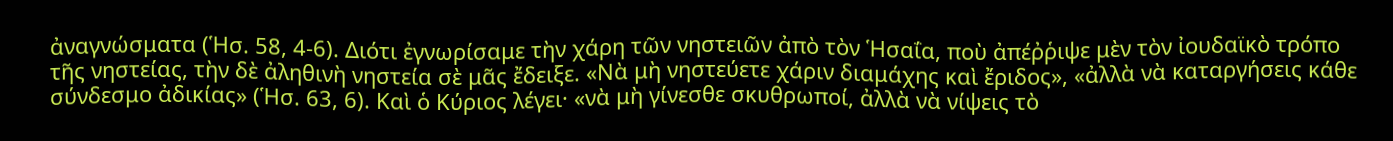ἀναγνώσματα (Ἡσ. 58, 4-6). Διότι ἐγνωρίσαμε τὴν χάρη τῶν νηστειῶν ἀπὸ τὸν Ἡσαΐα, ποὺ ἀπέῤῥιψε μὲν τὸν ἰουδαϊκὸ τρόπο τῆς νηστείας, τὴν δὲ ἀληθινὴ νηστεία σὲ μᾶς ἔδειξε. «Νὰ μὴ νηστεύετε χάριν διαμάχης καὶ ἔριδος», «ἀλλὰ νὰ καταργήσεις κάθε σύνδεσμο ἀδικίας» (Ἡσ. 63, 6). Καὶ ὁ Κύριος λέγει· «νὰ μὴ γίνεσθε σκυθρωποί, ἀλλὰ νὰ νίψεις τὸ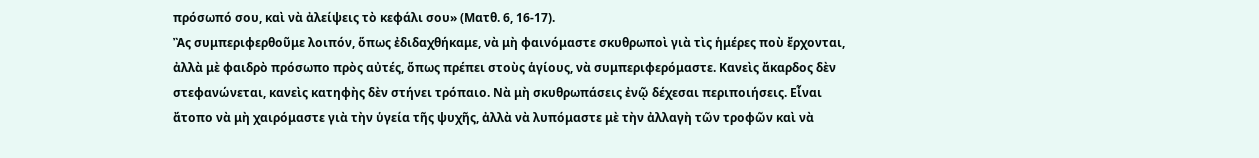πρόσωπό σου, καὶ νὰ ἀλείψεις τὸ κεφάλι σου» (Ματθ. 6, 16-17).
Ἂς συμπεριφερθοῦμε λοιπόν, ὅπως ἐδιδαχθήκαμε, νὰ μὴ φαινόμαστε σκυθρωποὶ γιὰ τὶς ἡμέρες ποὺ ἔρχονται, ἀλλὰ μὲ φαιδρὸ πρόσωπο πρὸς αὐτές, ὅπως πρέπει στοὺς ἁγίους, νὰ συμπεριφερόμαστε. Κανεὶς ἄκαρδος δὲν στεφανώνεται, κανεὶς κατηφὴς δὲν στήνει τρόπαιο. Νὰ μὴ σκυθρωπάσεις ἐνῷ δέχεσαι περιποιήσεις. Εἶναι ἄτοπο νὰ μὴ χαιρόμαστε γιὰ τὴν ὑγεία τῆς ψυχῆς, ἀλλὰ νὰ λυπόμαστε μὲ τὴν ἀλλαγὴ τῶν τροφῶν καὶ νὰ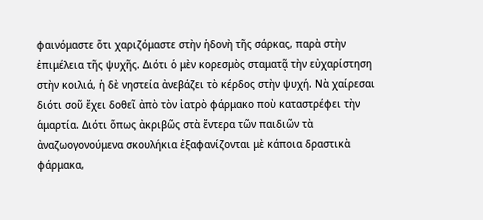φαινόμαστε ὅτι χαριζόμαστε στὴν ἡδονὴ τῆς σάρκας, παρὰ στὴν ἐπιμέλεια τῆς ψυχῆς. Διότι ὁ μὲν κορεσμὸς σταματᾷ τὴν εὐχαρίστηση στὴν κοιλιά, ἡ δὲ νηστεία ἀνεβάζει τὸ κέρδος στὴν ψυχή. Νὰ χαίρεσαι διότι σοῦ ἔχει δοθεῖ ἀπὸ τὸν ἰατρὸ φάρμακο ποὺ καταστρέφει τὴν ἁμαρτία. Διότι ὅπως ἀκριβῶς στὰ ἔντερα τῶν παιδιῶν τὰ ἀναζωογονούμενα σκουλήκια ἐξαφανίζονται μὲ κάποια δραστικὰ φάρμακα,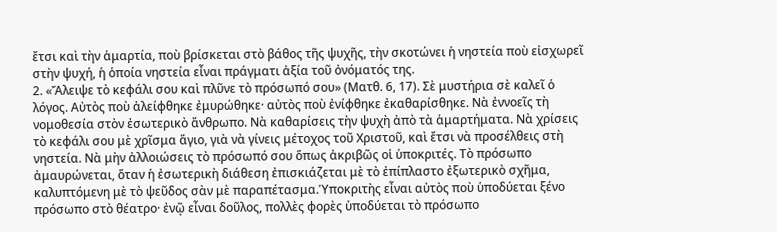ἔτσι καὶ τὴν ἁμαρτία, ποὺ βρίσκεται στὸ βάθος τῆς ψυχῆς, τὴν σκοτώνει ἡ νηστεία ποὺ εἰσχωρεῖ στὴν ψυχή, ἡ ὁποία νηστεία εἶναι πράγματι ἀξία τοῦ ὀνόματός της.
2. «Ἄλειψε τὸ κεφάλι σου καὶ πλῦνε τὸ πρόσωπό σου» (Ματθ. 6, 17). Σὲ μυστήρια σὲ καλεῖ ὁ λόγος. Αὐτὸς ποὺ ἀλείφθηκε ἐμυρώθηκε· αὐτὸς ποὺ ἐνίφθηκε ἐκαθαρίσθηκε. Νὰ ἐννοεῖς τὴ νομοθεσία στὸν ἐσωτερικὸ ἄνθρωπο. Νὰ καθαρίσεις τὴν ψυχὴ ἀπὸ τὰ ἁμαρτήματα. Νὰ χρίσεις τὸ κεφάλι σου μὲ χρῖσμα ἅγιο, γιὰ νὰ γίνεις μέτοχος τοῦ Χριστοῦ, καὶ ἔτσι νὰ προσέλθεις στὴ νηστεία. Νὰ μὴν ἀλλοιώσεις τὸ πρόσωπό σου ὅπως ἀκριβῶς oἱ ὑποκριτές. Τὸ πρόσωπο ἀμαυρώνεται, ὅταν ἡ ἐσωτερικὴ διάθεση ἐπισκιάζεται μὲ τὸ ἐπίπλαστο ἐξωτερικὸ σχῆμα, καλυπτόμενη μὲ τὸ ψεῦδος σὰν μὲ παραπέτασμα.Ὑποκριτὴς εἶναι αὐτὸς ποὺ ὑποδύεται ξένο πρόσωπο στὸ θέατρο· ἐνῷ εἶναι δοῦλος, πολλὲς φορὲς ὑποδύεται τὸ πρόσωπο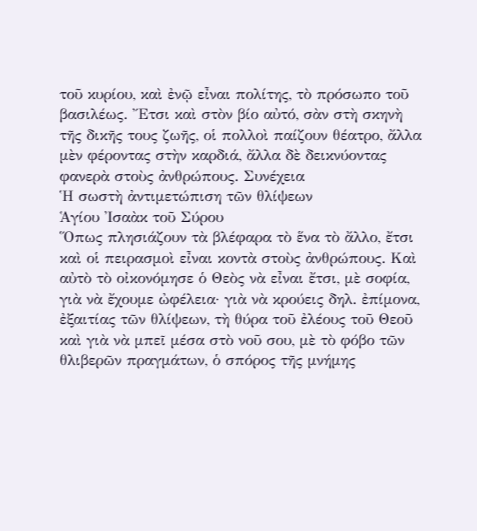τοῦ κυρίου, καὶ ἐνῷ εἶναι πολίτης, τὸ πρόσωπο τοῦ βασιλέως. Ἔτσι καὶ στὸν βίο αὐτό, σὰν στὴ σκηνὴ τῆς δικῆς τους ζωῆς, οἱ πολλοὶ παίζουν θέατρο, ἄλλα μὲν φέροντας στὴν καρδιά, ἄλλα δὲ δεικνύοντας φανερὰ στοὺς ἀνθρώπους. Συνέχεια
Ἡ σωστὴ ἀντιμετώπιση τῶν θλίψεων
Ἁγίου Ἰσαὰκ τοῦ Σύρου
Ὅπως πλησιάζουν τὰ βλέφαρα τὸ ἕνα τὸ ἄλλο, ἔτσι καὶ οἱ πειρασμοὶ εἶναι κοντὰ στοὺς ἀνθρώπους. Καὶ αὐτὸ τὸ οἰκονόμησε ὁ Θεὸς νὰ εἶναι ἔτσι, μὲ σοφία, γιὰ νὰ ἔχουμε ὠφέλεια· γιὰ νὰ κρούεις δηλ. ἐπίμονα, ἐξαιτίας τῶν θλίψεων, τὴ θύρα τοῦ ἐλέους τοῦ Θεοῦ καὶ γιὰ νὰ μπεῖ μέσα στὸ νοῦ σου, μὲ τὸ φόβο τῶν θλιβερῶν πραγμάτων, ὁ σπόρος τῆς μνήμης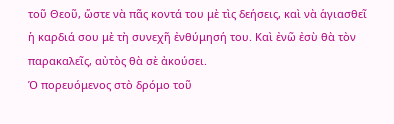τοῦ Θεοῦ, ὥστε νὰ πᾶς κοντά του μὲ τὶς δεήσεις, καὶ νὰ ἁγιασθεῖ ἡ καρδιά σου μὲ τὴ συνεχῆ ἐνθύμησή του. Καὶ ἐνῶ ἐσὺ θὰ τὸν παρακαλεῖς, αὐτὸς θὰ σὲ ἀκούσει.
Ὁ πορευόμενος στὸ δρόμο τοῦ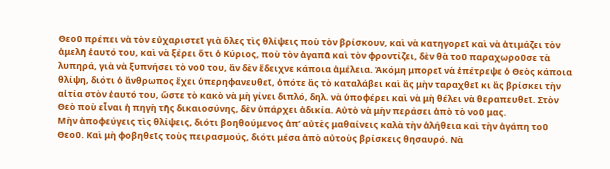Θεοῦ πρέπει νὰ τὸν εὐχαριστεῖ γιὰ ὅλες τὶς θλίψεις ποὺ τὸν βρίσκουν, καὶ νὰ κατηγορεῖ καὶ νὰ ἀτιμάζει τὸν ἀμελῆ ἑαυτό του, καὶ νὰ ξέρει ὅτι ὁ Κύριος, ποὺ τὸν ἀγαπᾶ καὶ τὸν φροντίζει, δὲν θὰ τοῦ παραχωροῦσε τὰ λυπηρά, γιὰ νὰ ξυπνήσει τὸ νοῦ του, ἂν δὲν ἔδειχνε κάποια ἀμέλεια. Ἀκόμη μπορεῖ νὰ ἐπέτρεψε ὁ Θεὸς κάποια θλίψη, διότι ὁ ἄνθρωπος ἔχει ὑπερηφανευθεῖ, ὁπότε ἂς τὸ καταλάβει καὶ ἂς μὴν ταραχθεῖ κι ἂς βρίσκει τὴν αἰτία στὸν ἑαυτό του, ὥστε τὸ κακὸ νὰ μὴ γίνει διπλό, δηλ. νὰ ὑποφέρει καὶ νὰ μὴ θέλει νὰ θεραπευθεῖ. Στὸν Θεὸ ποὺ εἶναι ἡ πηγὴ τῆς δικαιοσύνης, δὲν ὑπάρχει ἀδικία. Αὐτὸ νὰ μὴν περάσει ἀπὸ τὸ νοῦ μας.
Μὴν ἀποφεύγεις τὶς θλίψεις, διότι βοηθούμενος ἀπ’ αὐτὲς μαθαίνεις καλὰ τὴν ἀλήθεια καὶ τὴν ἀγάπη τοῦ Θεοῦ. Καὶ μὴ φοβηθεῖς τοὺς πειρασμούς, διότι μέσα ἀπὸ αὐτοὺς βρίσκεις θησαυρό. Νὰ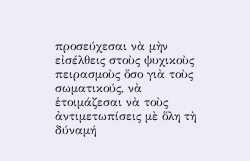προσεύχεσαι νὰ μὴν εἰσέλθεις στοὺς ψυχικοὺς πειρασμοὺς ὅσο γιὰ τοὺς σωματικούς, νὰ ἑτοιμάζεσαι νὰ τοὺς ἀντιμετωπίσεις μὲ ὅλη τὴ δύναμή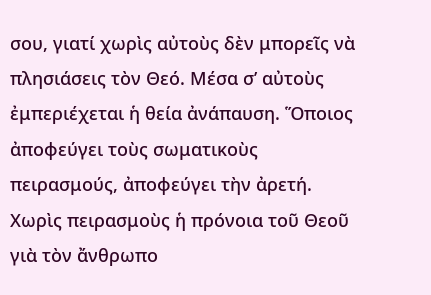σου, γιατί χωρὶς αὐτοὺς δὲν μπορεῖς νὰ πλησιάσεις τὸν Θεό. Μέσα σ’ αὐτοὺς ἐμπεριέχεται ἡ θεία ἀνάπαυση. Ὅποιος ἀποφεύγει τοὺς σωματικοὺς πειρασμούς, ἀποφεύγει τὴν ἀρετή.
Χωρὶς πειρασμοὺς ἡ πρόνοια τοῦ Θεοῦ γιὰ τὸν ἄνθρωπο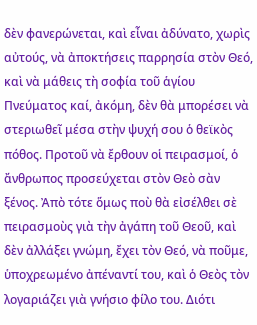δὲν φανερώνεται, καὶ εἶναι ἀδύνατο, χωρὶς αὐτούς, νὰ ἀποκτήσεις παρρησία στὸν Θεό, καὶ νὰ μάθεις τὴ σοφία τοῦ ἁγίου Πνεύματος καί, ἀκόμη, δὲν θὰ μπορέσει νὰ στεριωθεῖ μέσα στὴν ψυχή σου ὁ θεϊκὸς πόθος. Προτοῦ νὰ ἔρθουν οἱ πειρασμοί, ὁ ἄνθρωπος προσεύχεται στὸν Θεὸ σὰν ξένος. Ἀπὸ τότε ὅμως ποὺ θὰ εἰσέλθει σὲ πειρασμοὺς γιὰ τὴν ἀγάπη τοῦ Θεοῦ, καὶ δὲν ἀλλάξει γνώμη, ἔχει τὸν Θεό, νὰ ποῦμε, ὑποχρεωμένο ἀπέναντί του, καὶ ὁ Θεὸς τὸν λογαριάζει γιὰ γνήσιο φίλο του. Διότι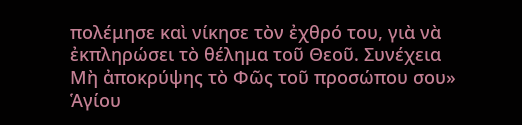πολέμησε καὶ νίκησε τὸν ἐχθρό του, γιὰ νὰ ἐκπληρώσει τὸ θέλημα τοῦ Θεοῦ. Συνέχεια
Μὴ ἀποκρύψης τὸ Φῶς τοῦ προσώπου σου»
Ἁγίου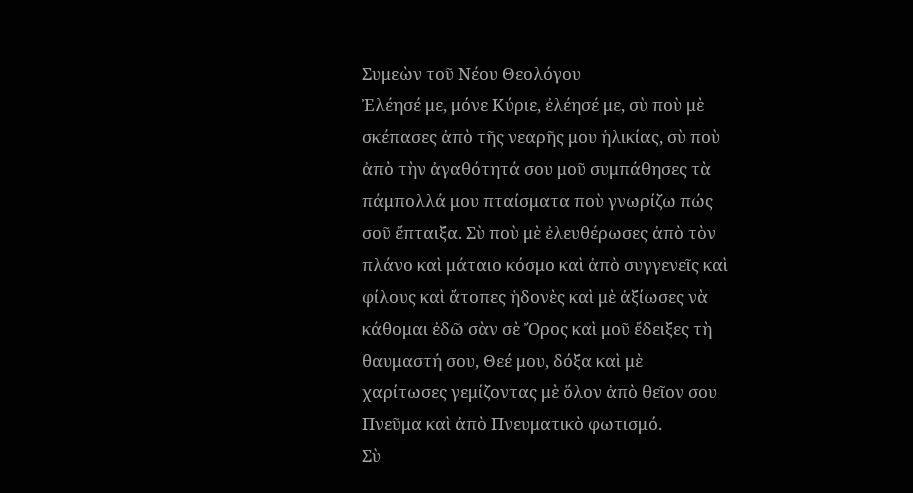Συμεὼν τοῦ Νέου Θεολόγου
Ἐλέησέ με, μόνε Κύριε, ἐλέησέ με, σὺ ποὺ μὲ σκέπασες ἀπὸ τῆς νεαρῆς μου ἡλικίας, σὺ ποὺ ἀπὸ τὴν ἀγαθότητά σου μοῦ συμπάθησες τὰ πάμπολλά μου πταίσματα ποὺ γνωρίζω πώς σοῦ ἔπταιξα. Σὺ ποὺ μὲ ἐλευθέρωσες ἀπὸ τὸν πλάνο καὶ μάταιο κόσμο καὶ ἀπὸ συγγενεῖς καὶ φίλους καὶ ἄτοπες ἡδονὲς καὶ μὲ ἀξίωσες νὰ κάθομαι ἐδῶ σὰν σὲ Ὄρος καὶ μοῦ ἔδειξες τὴ θαυμαστή σου, Θεέ μου, δόξα καὶ μὲ χαρίτωσες γεμίζοντας μὲ ὅλον ἀπὸ θεῖον σου Πνεῦμα καὶ ἀπὸ Πνευματικὸ φωτισμό.
Σὺ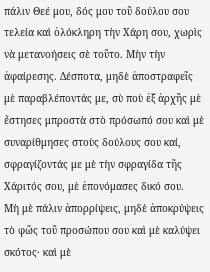πάλιν Θεέ μου, δός μου τοῦ δούλου σου τελεία καὶ ὁλόκληρη τὴν Χάρη σου, χωρὶς νὰ μετανοήσεις σὲ τοῦτο. Μὴν τὴν ἀφαίρεσης. Δέσποτα, μηδὲ ἀποστραφεῖς μὲ παραβλέποντάς με, σὺ ποὺ ἐξ ἀρχῆς μὲ ἔστησες μπροστὰ στὸ πρόσωπό σου καὶ μὲ συναρίθμησες στοὺς δούλους σου καί, σφραγίζοντάς με μὲ τὴν σφραγίδα τῆς Χάριτός σου, μὲ ἐπονόμασες δικό σου.
Μὴ μὲ πάλιν ἀπορρίψεις, μηδὲ ἀποκρύψεις τὸ φῶς τοῦ προσώπου σου καὶ μὲ καλύψει σκότος· καὶ μὲ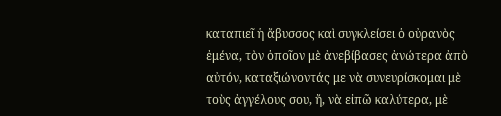καταπιεῖ ἡ ἄβυσσος καὶ συγκλείσει ὁ οὐρανὸς ἐμένα, τὸν ὁποῖον μὲ ἀνεβίβασες ἀνώτερα ἀπὸ αὐτόν, καταξιώνοντάς με νὰ συνευρίσκομαι μὲ τοὺς ἀγγέλους σου, ἤ, νὰ εἰπῶ καλύτερα, μὲ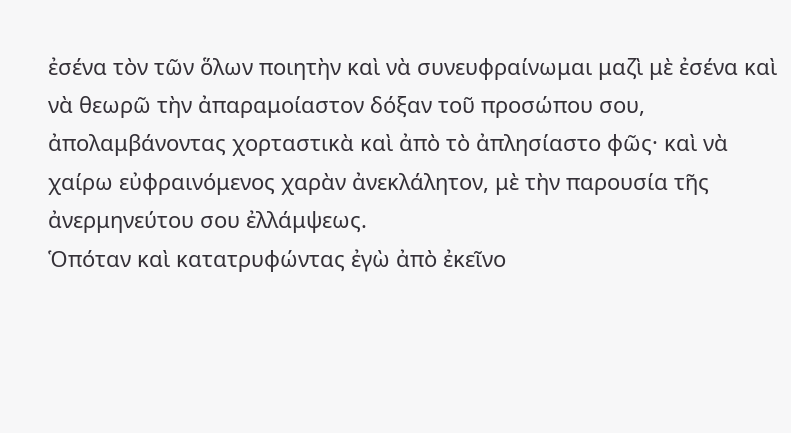ἐσένα τὸν τῶν ὅλων ποιητὴν καὶ νὰ συνευφραίνωμαι μαζὶ μὲ ἐσένα καὶ νὰ θεωρῶ τὴν ἀπαραμοίαστον δόξαν τοῦ προσώπου σου, ἀπολαμβάνοντας χορταστικὰ καὶ ἀπὸ τὸ ἀπλησίαστο φῶς· καὶ νὰ χαίρω εὐφραινόμενος χαρὰν ἀνεκλάλητον, μὲ τὴν παρουσία τῆς ἀνερμηνεύτου σου ἐλλάμψεως.
Ὁπόταν καὶ κατατρυφώντας ἐγὼ ἀπὸ ἐκεῖνο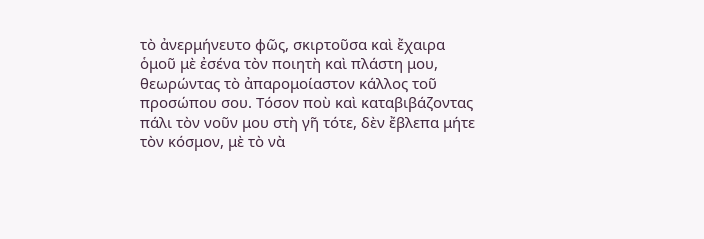τὸ ἀνερμήνευτο φῶς, σκιρτοῦσα καὶ ἔχαιρα ὁμοῦ μὲ ἐσένα τὸν ποιητὴ καὶ πλάστη μου, θεωρώντας τὸ ἀπαρομοίαστον κάλλος τοῦ προσώπου σου. Τόσον ποὺ καὶ καταβιβάζοντας πάλι τὸν νοῦν μου στὴ γῆ τότε, δὲν ἔβλεπα μήτε τὸν κόσμον, μὲ τὸ νὰ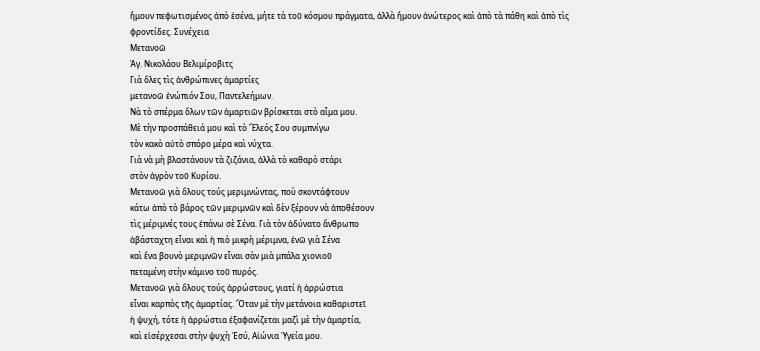ἤμουν πεφωτισμένος ἀπὸ ἐσένα, μήτε τὰ τοῦ κόσμου πράγματα, ἀλλὰ ἤμουν ἀνώτερος καὶ ἀπὸ τὰ πάθη καὶ ἀπὸ τὶς φροντίδες. Συνέχεια
Μετανοῶ
Ἁγ. Νικολάου Βελιμίροβιτς
Γιὰ ὅλες τὶς ἀνθρώπινες ἁμαρτίες
μετανοῶ ἐνώπιόν Σου, Παντελεήμων.
Νὰ τὸ σπέρμα ὅλων τῶν ἁμαρτιῶν βρίσκεται στὸ αἷμα μου.
Μὲ τὴν προσπάθειά μου καὶ τὸ Ἔλεός Σου συμπνίγω
τὸν κακὸ αὐτὸ σπόρο μέρα καὶ νύχτα.
Γιὰ νὰ μὴ βλαστάνουν τὰ ζιζάνια, ἀλλὰ τὸ καθαρὸ στάρι
στὸν ἀγρὸν τοῦ Κυρίου.
Μετανοῶ γιὰ ὅλους τούς μεριμνώντας, ποὺ σκοντάφτουν
κάτω ἀπὸ τὸ βάρος τῶν μεριμνῶν καὶ δὲν ξέρουν νὰ ἀποθέσουν
τὶς μέριμνές τους ἐπάνω σὲ Σένα. Γιὰ τὸν ἀδύνατο ἄνθρωπο
ἀβάσταχτη εἶναι καὶ ἡ πιὸ μικρὴ μέριμνα, ἐνῶ γιὰ Σένα
καὶ ἕνα βουνὸ μεριμνῶν εἶναι σὰν μιὰ μπάλα χιονιοῦ
πεταμένη στὴν κάμινο τοῦ πυρός.
Μετανοῶ γιὰ ὅλους τούς ἀρρώστους, γιατί ἡ ἀρρώστια
εἶναι καρπὸς τῆς ἁμαρτίας. Ὅταν μὲ τὴν μετάνοια καθαριστεῖ
ἡ ψυχή, τότε ἡ ἀρρώστια ἐξαφανίζεται μαζὶ μὲ τὴν ἁμαρτία,
καὶ εἰσέρχεσαι στὴν ψυχὴ Ἐσύ, Αἰώνια Ὑγεία μου.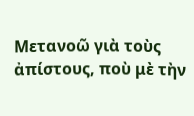Μετανοῶ γιὰ τοὺς ἀπίστους, ποὺ μὲ τὴν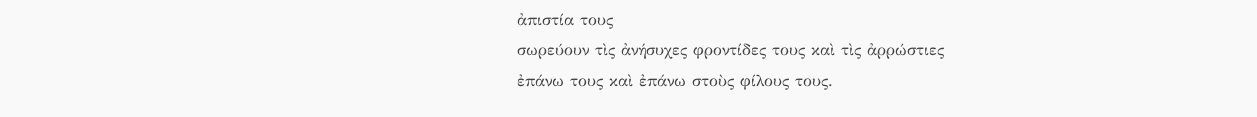ἀπιστία τους
σωρεύουν τὶς ἀνήσυχες φροντίδες τους καὶ τὶς ἀρρώστιες
ἐπάνω τους καὶ ἐπάνω στοὺς φίλους τους.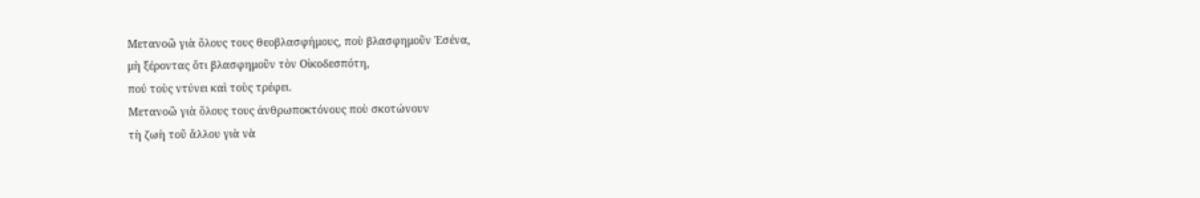Μετανοῶ γιὰ ὅλους τους θεοβλασφήμους, ποὺ βλασφημοῦν Ἐσένα,
μὴ ξέροντας ὅτι βλασφημοῦν τὸν Οἰκοδεσπότη,
πού τοὺς ντύνει καὶ τοὺς τρέφει.
Μετανοῶ γιὰ ὅλους τους ἀνθρωποκτόνους ποὺ σκοτώνουν
τὴ ζωὴ τοῦ ἄλλου γιὰ νὰ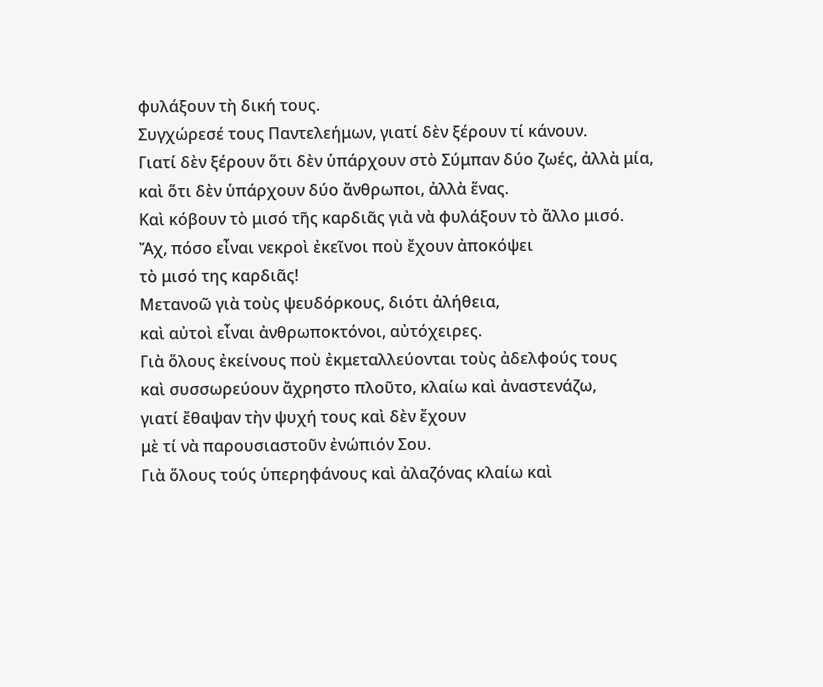φυλάξουν τὴ δική τους.
Συγχώρεσέ τους Παντελεήμων, γιατί δὲν ξέρουν τί κάνουν.
Γιατί δὲν ξέρουν ὅτι δὲν ὑπάρχουν στὸ Σύμπαν δύο ζωές, ἀλλὰ μία,
καὶ ὅτι δὲν ὑπάρχουν δύο ἄνθρωποι, ἀλλὰ ἕνας.
Καὶ κόβουν τὸ μισό τῆς καρδιᾶς γιὰ νὰ φυλάξουν τὸ ἄλλο μισό.
Ἄχ, πόσο εἶναι νεκροὶ ἐκεῖνοι ποὺ ἔχουν ἀποκόψει
τὸ μισό της καρδιᾶς!
Μετανοῶ γιὰ τοὺς ψευδόρκους, διότι ἀλήθεια,
καὶ αὐτοὶ εἶναι ἀνθρωποκτόνοι, αὐτόχειρες.
Γιὰ ὅλους ἐκείνους ποὺ ἐκμεταλλεύονται τοὺς ἀδελφούς τους
καὶ συσσωρεύουν ἄχρηστο πλοῦτο, κλαίω καὶ ἀναστενάζω,
γιατί ἔθαψαν τὴν ψυχή τους καὶ δὲν ἔχουν
μὲ τί νὰ παρουσιαστοῦν ἐνώπιόν Σου.
Γιὰ ὅλους τούς ὑπερηφάνους καὶ ἀλαζόνας κλαίω καὶ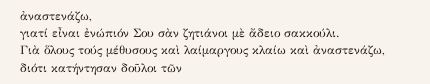ἀναστενάζω,
γιατί εἶναι ἐνώπιόν Σου σὰν ζητιάνοι μὲ ἄδειο σακκούλι.
Γιὰ ὅλους τούς μέθυσους καὶ λαίμαργους κλαίω καὶ ἀναστενάζω,
διότι κατήντησαν δοῦλοι τῶν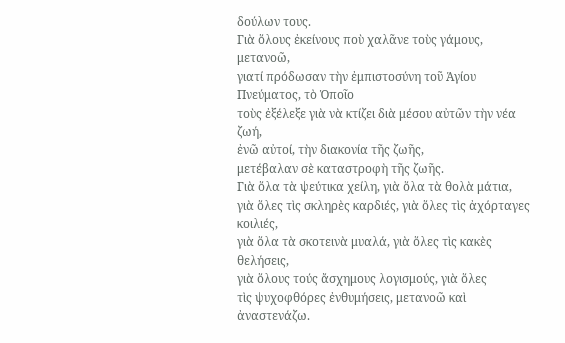δούλων τους.
Γιὰ ὅλους ἐκείνους ποὺ χαλᾶνε τοὺς γάμους, μετανοῶ,
γιατί πρόδωσαν τὴν ἐμπιστοσύνη τοῦ Ἁγίου Πνεύματος, τὸ Ὁποῖο
τοὺς ἐξέλεξε γιὰ νὰ κτίζει διὰ μέσου αὐτῶν τὴν νέα ζωή,
ἐνῶ αὐτοί, τὴν διακονία τῆς ζωῆς,
μετέβαλαν σὲ καταστροφὴ τῆς ζωῆς.
Γιὰ ὅλα τὰ ψεύτικα χείλη, γιὰ ὅλα τὰ θολὰ μάτια,
γιὰ ὅλες τὶς σκληρὲς καρδιές, γιὰ ὅλες τὶς ἀχόρταγες κοιλιές,
γιὰ ὅλα τὰ σκοτεινὰ μυαλά, γιὰ ὅλες τὶς κακὲς θελήσεις,
γιὰ ὅλους τούς ἄσχημους λογισμούς, γιὰ ὅλες
τὶς ψυχοφθόρες ἐνθυμήσεις, μετανοῶ καὶ ἀναστενάζω.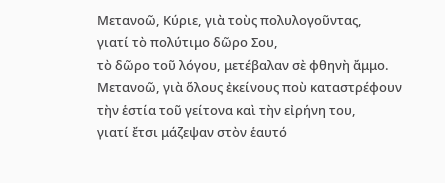Μετανοῶ, Κύριε, γιὰ τοὺς πολυλογοῦντας,
γιατί τὸ πολύτιμο δῶρο Σου,
τὸ δῶρο τοῦ λόγου, μετέβαλαν σὲ φθηνὴ ἄμμο.
Μετανοῶ, γιὰ ὅλους ἐκείνους ποὺ καταστρέφουν
τὴν ἑστία τοῦ γείτονα καὶ τὴν εἰρήνη του,
γιατί ἔτσι μάζεψαν στὸν ἑαυτό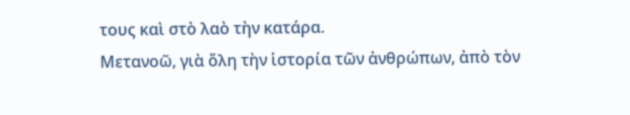τους καὶ στὸ λαὸ τὴν κατάρα.
Μετανοῶ, γιὰ ὅλη τὴν ἱστορία τῶν ἀνθρώπων, ἀπὸ τὸν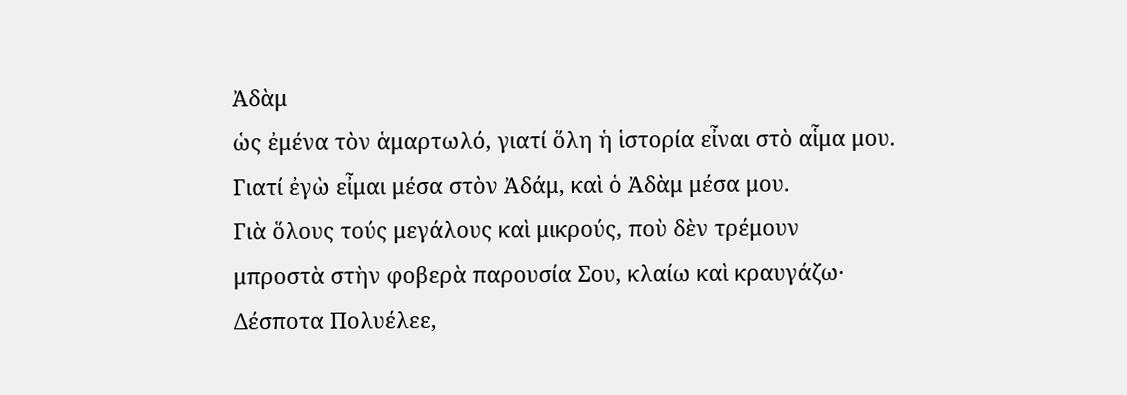Ἀδὰμ
ὡς ἐμένα τὸν ἁμαρτωλό, γιατί ὅλη ἡ ἱστορία εἶναι στὸ αἷμα μου.
Γιατί ἐγὼ εἶμαι μέσα στὸν Ἀδάμ, καὶ ὁ Ἀδὰμ μέσα μου.
Γιὰ ὅλους τούς μεγάλους καὶ μικρούς, ποὺ δὲν τρέμουν
μπροστὰ στὴν φοβερὰ παρουσία Σου, κλαίω καὶ κραυγάζω·
Δέσποτα Πολυέλεε,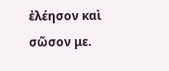ἐλέησον καὶ σῶσον με.